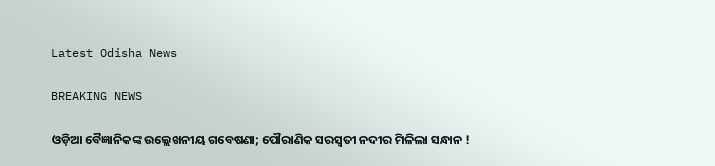Latest Odisha News

BREAKING NEWS

ଓଡ଼ିଆ ବୈଜ୍ଞାନିକଙ୍କ ଉଲ୍ଲେଖନୀୟ ଗବେଷଣା; ପୌରାଣିକ ସରସ୍ୱତୀ ନଦୀର ମିଳିଲା ସନ୍ଧାନ !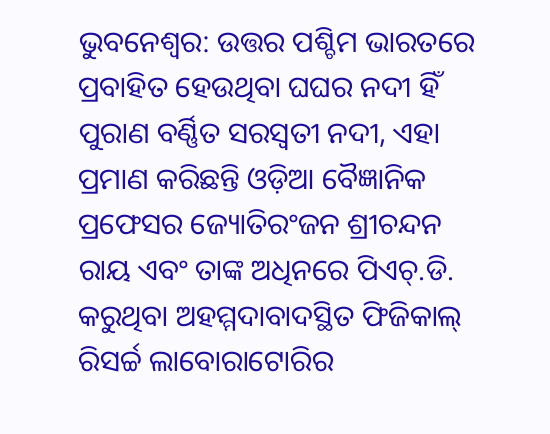ଭୁବନେଶ୍ୱର: ଉତ୍ତର ପଶ୍ଚିମ ଭାରତରେ ପ୍ରବାହିତ ହେଉଥିବା ଘଘର ନଦୀ ହିଁ ପୁରାଣ ବର୍ଣ୍ଣିତ ସରସ୍ୱତୀ ନଦୀ, ଏହା ପ୍ରମାଣ କରିଛନ୍ତି ଓଡ଼ିଆ ବୈଜ୍ଞାନିକ ପ୍ରଫେସର ଜ୍ୟୋତିରଂଜନ ଶ୍ରୀଚନ୍ଦନ ରାୟ ଏବଂ ତାଙ୍କ ଅଧିନରେ ପିଏଚ୍.ଡି. କରୁଥିବା ଅହମ୍ମଦାବାଦସ୍ଥିତ ଫିଜିକାଲ୍ ରିସର୍ଚ୍ଚ ଲାବୋରାଟୋରିର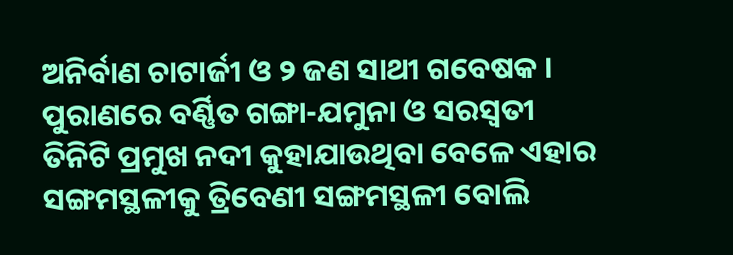ଅନିର୍ବାଣ ଚାଟାର୍ଜୀ ଓ ୨ ଜଣ ସାଥୀ ଗବେଷକ । ପୁରାଣରେ ବର୍ଣ୍ଣିତ ଗଙ୍ଗା-ଯମୁନା ଓ ସରସ୍ୱତୀ ତିନିଟି ପ୍ରମୁଖ ନଦୀ କୁହାଯାଉଥିବା ବେଳେ ଏହାର ସଙ୍ଗମସ୍ଥଳୀକୁ ତ୍ରିବେଣୀ ସଙ୍ଗମସ୍ଥଳୀ ବୋଲି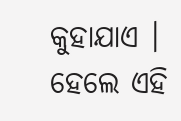କୁହାଯାଏ । ହେଲେ ଏହି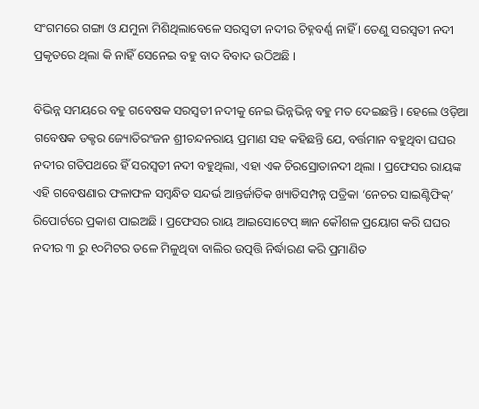ସଂଗମରେ ଗଙ୍ଗା ଓ ଯମୁନା ମିଶିଥିଲାବେଳେ ସରସ୍ୱତୀ ନଦୀର ଚିହ୍ନବର୍ଣ୍ଣ ନାହିଁ । ତେଣୁ ସରସ୍ୱତୀ ନଦୀ ପ୍ରକୃତରେ ଥିଲା କି ନାହିଁ ସେନେଇ ବହୁ ବାଦ ବିବାଦ ଉଠିଅଛି ।

ବିଭିନ୍ନ ସମୟରେ ବହୁ ଗବେଷକ ସରସ୍ୱତୀ ନଦୀକୁ ନେଇ ଭିନ୍ନଭିନ୍ନ ବହୁ ମତ ଦେଇଛନ୍ତି । ହେଲେ ଓଡ଼ିଆ ଗବେଷକ ଡକ୍ଟର ଜ୍ୟୋତିରଂଜନ ଶ୍ରୀଚନ୍ଦନରାୟ ପ୍ରମାଣ ସହ କହିଛନ୍ତି ଯେ, ବର୍ତ୍ତମାନ ବହୁଥିବା ଘଘର ନଦୀର ଗତିପଥରେ ହିଁ ସରସ୍ୱତୀ ନଦୀ ବହୁଥିଲା, ଏହା ଏକ ଚିରସ୍ରୋତାନଦୀ ଥିଲା । ପ୍ରଫେସର ରାୟଙ୍କ ଏହି ଗବେଷଣାର ଫଳାଫଳ ସମ୍ବନ୍ଧିତ ସନ୍ଦର୍ଭ ଆନ୍ତର୍ଜାତିକ ଖ୍ୟାତିସମ୍ପନ୍ନ ପତ୍ରିକା ‘ନେଚର ସାଇଣ୍ଟିଫିକ୍’ ରିପୋର୍ଟରେ ପ୍ରକାଶ ପାଇଅଛି । ପ୍ରଫେସର ରାୟ ଆଇସୋଟେପ୍ ଜ୍ଞାନ କୌଶଳ ପ୍ରୟୋଗ କରି ଘଘର ନଦୀର ୩ ରୁ ୧୦ମିଟର ତଳେ ମିଳୁଥିବା ବାଲିର ଉତ୍ପତ୍ତି ନିର୍ଦ୍ଧାରଣ କରି ପ୍ରମାଣିତ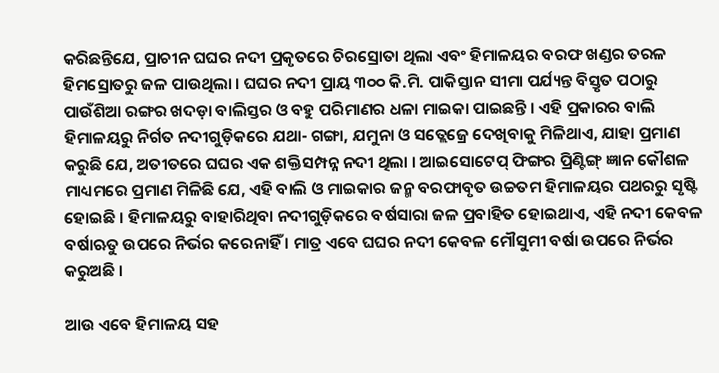କରିଛନ୍ତିଯେ, ପ୍ରାଚୀନ ଘଘର ନଦୀ ପ୍ରକୃତରେ ଚିରସ୍ରୋତା ଥିଲା ଏବଂ ହିମାଳୟର ବରଫ ଖଣ୍ଡର ତରଳ ହିମସ୍ରୋତରୁ ଜଳ ପାଉଥିଲା । ଘଘର ନଦୀ ପ୍ରାୟ ୩୦୦ କି.ମି. ପାକିସ୍ତାନ ସୀମା ପର୍ଯ୍ୟନ୍ତ ବିସ୍ତୃତ ପଠାରୁ ପାଉଁଶିଆ ରଙ୍ଗର ଖଦଡ଼ା ବାଲିସ୍ତର ଓ ବହୁ ପରିମାଣର ଧଳା ମାଇକା ପାଇଛନ୍ତି । ଏହି ପ୍ରକାରର ବାଲି ହିମାଳୟରୁ ନିର୍ଗତ ନଦୀଗୁଡ଼ିକରେ ଯଥା- ଗଙ୍ଗା, ଯମୁନା ଓ ସତ୍ଲେଜ୍ରେ ଦେଖିବାକୁ ମିଳିଥାଏ, ଯାହା ପ୍ରମାଣ କରୁଛି ଯେ, ଅତୀତରେ ଘଘର ଏକ ଶକ୍ତିସମ୍ପନ୍ନ ନଦୀ ଥିଲା । ଆଇସୋଟେପ୍ ଫିଙ୍ଗର ପ୍ରିଣ୍ଟିଙ୍ଗ୍ ଜ୍ଞାନ କୌଶଳ ମାଧ୍ୟମରେ ପ୍ରମାଣ ମିଳିଛି ଯେ, ଏହି ବାଲି ଓ ମାଇକାର ଜନ୍ମ ବରଫାବୃତ ଉଚ୍ଚତମ ହିମାଳୟର ପଥରରୁ ସୃଷ୍ଟି ହୋଇଛି । ହିମାଳୟରୁ ବାହାରିଥିବା ନଦୀଗୁଡ଼ିକରେ ବର୍ଷସାରା ଜଳ ପ୍ରବାହିତ ହୋଇଥାଏ, ଏହି ନଦୀ କେବଳ ବର୍ଷାଋତୁ ଉପରେ ନିର୍ଭର କରେନାହିଁ । ମାତ୍ର ଏବେ ଘଘର ନଦୀ କେବଳ ମୌସୁମୀ ବର୍ଷା ଉପରେ ନିର୍ଭର କରୁଅଛି ।

ଆଉ ଏବେ ହିମାଳୟ ସହ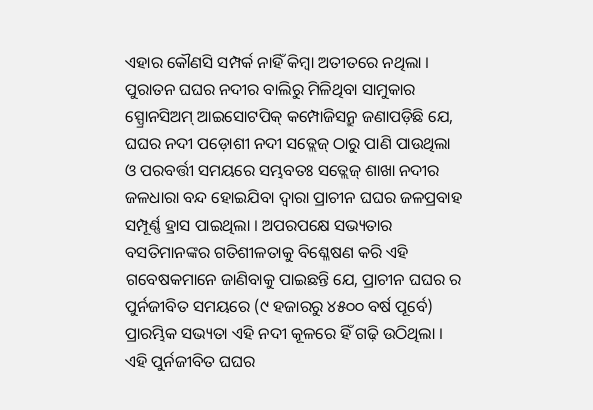ଏହାର କୌଣସି ସମ୍ପର୍କ ନାହିଁ କିମ୍ବା ଅତୀତରେ ନଥିଲା । ପୁରାତନ ଘଘର ନଦୀର ବାଲିରୁ ମିଳିଥିବା ସାମୁକାର ସ୍ପ୍ରୋନସିଅମ୍ ଆଇସୋଟପିକ୍ କମ୍ପୋଜିସନ୍ରୁ ଜଣାପଡ଼ିଛି ଯେ, ଘଘର ନଦୀ ପଡ଼ୋଶୀ ନଦୀ ସତ୍ଲେଜ୍ ଠାରୁ ପାଣି ପାଉଥିଲା ଓ ପରବର୍ତ୍ତୀ ସମୟରେ ସମ୍ଭବତଃ ସତ୍ଲେଜ୍ ଶାଖା ନଦୀର ଜଳଧାରା ବନ୍ଦ ହୋଇଯିବା ଦ୍ୱାରା ପ୍ରାଚୀନ ଘଘର ଜଳପ୍ରବାହ ସମ୍ପୂର୍ଣ୍ଣ ହ୍ରାସ ପାଇଥିଲା । ଅପରପକ୍ଷେ ସଭ୍ୟତାର ବସତିମାନଙ୍କର ଗତିଶୀଳତାକୁ ବିଶ୍ଳେଷଣ କରି ଏହି ଗବେଷକମାନେ ଜାଣିବାକୁ ପାଇଛନ୍ତି ଯେ, ପ୍ରାଚୀନ ଘଘର ର ପୁର୍ନଜୀବିତ ସମୟରେ (୯ ହଜାରରୁ ୪୫୦୦ ବର୍ଷ ପୂର୍ବେ) ପ୍ରାରମ୍ଭିକ ସଭ୍ୟତା ଏହି ନଦୀ କୂଳରେ ହିଁ ଗଢ଼ି ଉଠିଥିଲା । ଏହି ପୁର୍ନଜୀବିତ ଘଘର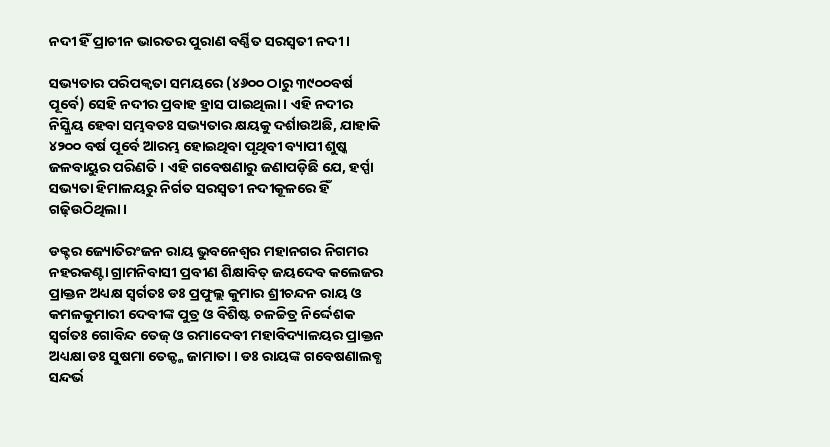ନଦୀ ହିଁ ପ୍ରାଚୀନ ଭାରତର ପୁରାଣ ବର୍ଣ୍ଣିତ ସରସ୍ୱତୀ ନଦୀ ।

ସଭ୍ୟତାର ପରିପକ୍ୱତା ସମୟରେ (୪୬୦୦ ଠାରୁ ୩୯୦୦ବର୍ଷ ପୂର୍ବେ) ସେହି ନଦୀର ପ୍ରବାହ ହ୍ରାସ ପାଇଥିଲା । ଏହି ନଦୀର ନିସ୍କ୍ରିୟ ହେବା ସମ୍ଭବତଃ ସଭ୍ୟତାର କ୍ଷୟକୁ ଦର୍ଶାଉଅଛି, ଯାହାକି ୪୨୦୦ ବର୍ଷ ପୂର୍ବେ ଆରମ୍ଭ ହୋଇଥିବା ପୃଥିବୀ ବ୍ୟାପୀ ଶୁଷ୍କ ଜଳବାୟୁର ପରିଣତି । ଏହି ଗବେଷଣାରୁ ଜଣାପଡ଼ିଛି ଯେ, ହର୍ପ୍ପା ସଭ୍ୟତା ହିମାଳୟରୁ ନିର୍ଗତ ସରସ୍ୱତୀ ନଦୀକୂଳରେ ହିଁ ଗଢ଼ିଉଠିଥିଲା ।

ଡକ୍ଟର ଜ୍ୟୋତିରଂଜନ ରାୟ ଭୁବନେଶ୍ୱର ମହାନଗର ନିଗମର ନହରକଣ୍ଟା ଗ୍ରାମନିବାସୀ ପ୍ରବୀଣ ଶିକ୍ଷାବିତ୍ ଜୟଦେବ କଲେଜର ପ୍ରାକ୍ତନ ଅଧ୍ୟକ୍ଷ ସ୍ୱର୍ଗତଃ ଡଃ ପ୍ରଫୁଲ୍ଲ କୁମାର ଶ୍ରୀଚନ୍ଦନ ରାୟ ଓ କମଳକୁମାରୀ ଦେବୀଙ୍କ ପୁତ୍ର ଓ ବିଶିଷ୍ଟ ଚଳଚ୍ଚିତ୍ର ନିର୍ଦ୍ଦେଶକ ସ୍ୱର୍ଗତଃ ଗୋବିନ୍ଦ ତେଜ୍ ଓ ରମାଦେବୀ ମହାବିଦ୍ୟାଳୟର ପ୍ରାକ୍ତନ ଅଧ୍ୟକ୍ଷା ଡଃ ସୁଷମା ତେଜ୍ଙ୍କ ଜାମାତା । ଡଃ ରାୟଙ୍କ ଗବେଷଣାଲବ୍ଧ ସନ୍ଦର୍ଭ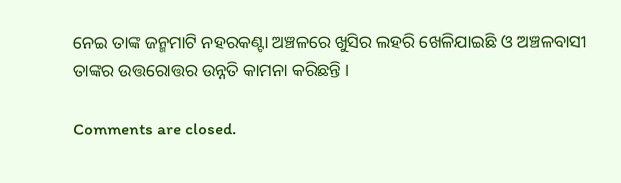ନେଇ ତାଙ୍କ ଜନ୍ମମାଟି ନହରକଣ୍ଟା ଅଞ୍ଚଳରେ ଖୁସିର ଲହରି ଖେଳିଯାଇଛି ଓ ଅଞ୍ଚଳବାସୀ ତାଙ୍କର ଉତ୍ତରୋତ୍ତର ଉନ୍ନତି କାମନା କରିଛନ୍ତି ।

Comments are closed.